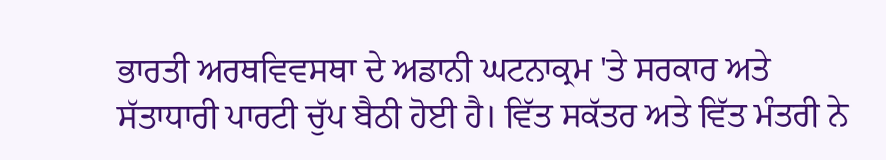ਭਾਰਤੀ ਅਰਥਵਿਵਸਥਾ ਦੇ ਅਡਾਨੀ ਘਟਨਾਕ੍ਰਮ 'ਤੇ ਸਰਕਾਰ ਅਤੇ ਸੱਤਾਧਾਰੀ ਪਾਰਟੀ ਚੁੱਪ ਬੈਠੀ ਹੋਈ ਹੈ। ਵਿੱਤ ਸਕੱਤਰ ਅਤੇ ਵਿੱਤ ਮੰਤਰੀ ਨੇ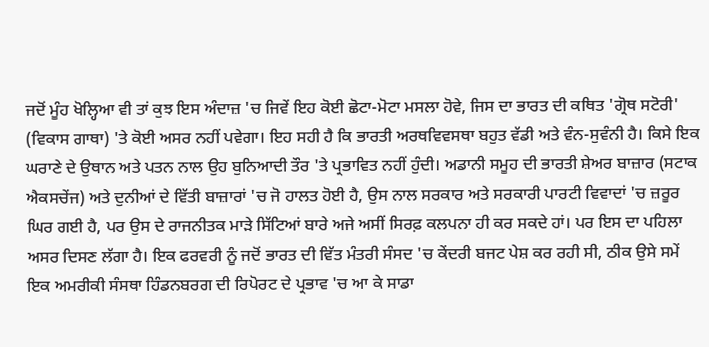ਜਦੋਂ ਮੂੰਹ ਖੋਲ੍ਹਿਆ ਵੀ ਤਾਂ ਕੁਝ ਇਸ ਅੰਦਾਜ਼ 'ਚ ਜਿਵੇਂ ਇਹ ਕੋਈ ਛੋਟਾ-ਮੋਟਾ ਮਸਲਾ ਹੋਵੇ, ਜਿਸ ਦਾ ਭਾਰਤ ਦੀ ਕਥਿਤ 'ਗ੍ਰੋਥ ਸਟੋਰੀ' (ਵਿਕਾਸ ਗਾਥਾ) 'ਤੇ ਕੋਈ ਅਸਰ ਨਹੀਂ ਪਵੇਗਾ। ਇਹ ਸਹੀ ਹੈ ਕਿ ਭਾਰਤੀ ਅਰਥਵਿਵਸਥਾ ਬਹੁਤ ਵੱਡੀ ਅਤੇ ਵੰਨ-ਸੁਵੰਨੀ ਹੈ। ਕਿਸੇ ਇਕ ਘਰਾਣੇ ਦੇ ਉਥਾਨ ਅਤੇ ਪਤਨ ਨਾਲ ਉਹ ਬੁਨਿਆਦੀ ਤੌਰ 'ਤੇ ਪ੍ਰਭਾਵਿਤ ਨਹੀਂ ਹੁੰਦੀ। ਅਡਾਨੀ ਸਮੂਹ ਦੀ ਭਾਰਤੀ ਸ਼ੇਅਰ ਬਾਜ਼ਾਰ (ਸਟਾਕ ਐਕਸਚੇਂਜ) ਅਤੇ ਦੁਨੀਆਂ ਦੇ ਵਿੱਤੀ ਬਾਜ਼ਾਰਾਂ 'ਚ ਜੋ ਹਾਲਤ ਹੋਈ ਹੈ, ਉਸ ਨਾਲ ਸਰਕਾਰ ਅਤੇ ਸਰਕਾਰੀ ਪਾਰਟੀ ਵਿਵਾਦਾਂ 'ਚ ਜ਼ਰੂਰ ਘਿਰ ਗਈ ਹੈ, ਪਰ ਉਸ ਦੇ ਰਾਜਨੀਤਕ ਮਾੜੇ ਸਿੱਟਿਆਂ ਬਾਰੇ ਅਜੇ ਅਸੀਂ ਸਿਰਫ਼ ਕਲਪਨਾ ਹੀ ਕਰ ਸਕਦੇ ਹਾਂ। ਪਰ ਇਸ ਦਾ ਪਹਿਲਾ ਅਸਰ ਦਿਸਣ ਲੱਗਾ ਹੈ। ਇਕ ਫਰਵਰੀ ਨੂੰ ਜਦੋਂ ਭਾਰਤ ਦੀ ਵਿੱਤ ਮੰਤਰੀ ਸੰਸਦ 'ਚ ਕੇਂਦਰੀ ਬਜਟ ਪੇਸ਼ ਕਰ ਰਹੀ ਸੀ, ਠੀਕ ਉਸੇ ਸਮੇਂ ਇਕ ਅਮਰੀਕੀ ਸੰਸਥਾ ਹਿੰਡਨਬਰਗ ਦੀ ਰਿਪੋਰਟ ਦੇ ਪ੍ਰਭਾਵ 'ਚ ਆ ਕੇ ਸਾਡਾ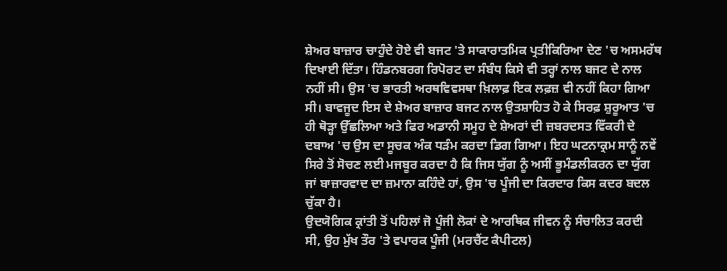ਸ਼ੇਅਰ ਬਾਜ਼ਾਰ ਚਾਹੁੰਦੇ ਹੋਏ ਵੀ ਬਜਟ 'ਤੇ ਸਾਕਾਰਾਤਮਿਕ ਪ੍ਰਤੀਕਿਰਿਆ ਦੇਣ 'ਚ ਅਸਮਰੱਥ ਦਿਖਾਈ ਦਿੱਤਾ। ਹਿੰਡਨਬਰਗ ਰਿਪੋਰਟ ਦਾ ਸੰਬੰਧ ਕਿਸੇ ਵੀ ਤਰ੍ਹਾਂ ਨਾਲ ਬਜਟ ਦੇ ਨਾਲ ਨਹੀਂ ਸੀ। ਉਸ 'ਚ ਭਾਰਤੀ ਅਰਥਵਿਵਸਥਾ ਖ਼ਿਲਾਫ਼ ਇਕ ਲਫ਼ਜ਼ ਵੀ ਨਹੀਂ ਕਿਹਾ ਗਿਆ ਸੀ। ਬਾਵਜੂਦ ਇਸ ਦੇ ਸ਼ੇਅਰ ਬਾਜ਼ਾਰ ਬਜਟ ਨਾਲ ਉਤਸ਼ਾਹਿਤ ਹੋ ਕੇ ਸਿਰਫ਼ ਸ਼ੁਰੂਆਤ 'ਚ ਹੀ ਥੋੜ੍ਹਾ ਉੱਛਲਿਆ ਅਤੇ ਫਿਰ ਅਡਾਨੀ ਸਮੂਹ ਦੇ ਸ਼ੇਅਰਾਂ ਦੀ ਜ਼ਬਰਦਸਤ ਵਿੱਕਰੀ ਦੇ ਦਬਾਅ 'ਚ ਉਸ ਦਾ ਸੂਚਕ ਅੰਕ ਧੜੰਮ ਕਰਦਾ ਡਿਗ ਗਿਆ। ਇਹ ਘਟਨਾਕ੍ਰਮ ਸਾਨੂੰ ਨਵੇਂ ਸਿਰੇ ਤੋਂ ਸੋਚਣ ਲਈ ਮਜਬੂਰ ਕਰਦਾ ਹੈ ਕਿ ਜਿਸ ਯੁੱਗ ਨੂੰ ਅਸੀਂ ਭੂਮੰਡਲੀਕਰਨ ਦਾ ਯੁੱਗ ਜਾਂ ਬਾਜ਼ਾਰਵਾਦ ਦਾ ਜ਼ਮਾਨਾ ਕਹਿੰਦੇ ਹਾਂ, ਉਸ 'ਚ ਪੂੰਜੀ ਦਾ ਕਿਰਦਾਰ ਕਿਸ ਕਦਰ ਬਦਲ ਚੁੱਕਾ ਹੈ।
ਉਦਯੋਗਿਕ ਕ੍ਰਾਂਤੀ ਤੋਂ ਪਹਿਲਾਂ ਜੋ ਪੂੰਜੀ ਲੋਕਾਂ ਦੇ ਆਰਥਿਕ ਜੀਵਨ ਨੂੰ ਸੰਚਾਲਿਤ ਕਰਦੀ ਸੀ, ਉਹ ਮੁੱਖ ਤੌਰ 'ਤੇ ਵਪਾਰਕ ਪੂੰਜੀ (ਮਰਚੈਂਟ ਕੈਪੀਟਲ)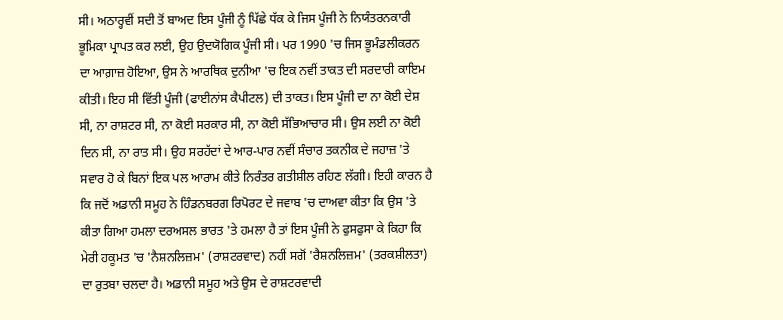ਸੀ। ਅਠਾਰ੍ਹਵੀਂ ਸਦੀ ਤੋਂ ਬਾਅਦ ਇਸ ਪੂੰਜੀ ਨੂੰ ਪਿੱਛੇ ਧੱਕ ਕੇ ਜਿਸ ਪੂੰਜੀ ਨੇ ਨਿਯੰਤਰਨਕਾਰੀ ਭੂਮਿਕਾ ਪ੍ਰਾਪਤ ਕਰ ਲਈ, ਉਹ ਉਦਯੋਗਿਕ ਪੂੰਜੀ ਸੀ। ਪਰ 1990 'ਚ ਜਿਸ ਭੂਮੰਡਲੀਕਰਨ ਦਾ ਆਗ਼ਾਜ਼ ਹੋਇਆ, ਉਸ ਨੇ ਆਰਥਿਕ ਦੁਨੀਆ 'ਚ ਇਕ ਨਵੀਂ ਤਾਕਤ ਦੀ ਸਰਦਾਰੀ ਕਾਇਮ ਕੀਤੀ। ਇਹ ਸੀ ਵਿੱਤੀ ਪੂੰਜੀ (ਫਾਈਨਾਂਸ ਕੈਪੀਟਲ) ਦੀ ਤਾਕਤ। ਇਸ ਪੂੰਜੀ ਦਾ ਨਾ ਕੋਈ ਦੇਸ਼ ਸੀ, ਨਾ ਰਾਸ਼ਟਰ ਸੀ, ਨਾ ਕੋਈ ਸਰਕਾਰ ਸੀ, ਨਾ ਕੋਈ ਸੱਭਿਆਚਾਰ ਸੀ। ਉਸ ਲਈ ਨਾ ਕੋਈ ਦਿਨ ਸੀ, ਨਾ ਰਾਤ ਸੀ। ਉਹ ਸਰਹੱਦਾਂ ਦੇ ਆਰ-ਪਾਰ ਨਵੀਂ ਸੰਚਾਰ ਤਕਨੀਕ ਦੇ ਜਹਾਜ਼ 'ਤੇ ਸਵਾਰ ਹੋ ਕੇ ਬਿਨਾਂ ਇਕ ਪਲ ਆਰਾਮ ਕੀਤੇ ਨਿਰੰਤਰ ਗਤੀਸ਼ੀਲ ਰਹਿਣ ਲੱਗੀ। ਇਹੀ ਕਾਰਨ ਹੈ ਕਿ ਜਦੋਂ ਅਡਾਨੀ ਸਮੂਹ ਨੇ ਹਿੰਡਨਬਰਗ ਰਿਪੋਰਟ ਦੇ ਜਵਾਬ 'ਚ ਦਾਅਵਾ ਕੀਤਾ ਕਿ ਉਸ 'ਤੇ ਕੀਤਾ ਗਿਆ ਹਮਲਾ ਦਰਅਸਲ ਭਾਰਤ 'ਤੇ ਹਮਲਾ ਹੈ ਤਾਂ ਇਸ ਪੂੰਜੀ ਨੇ ਫੁਸਫੁਸਾ ਕੇ ਕਿਹਾ ਕਿ ਮੇਰੀ ਹਕੂਮਤ 'ਚ 'ਨੈਸ਼ਨਲਿਜ਼ਮ' (ਰਾਸ਼ਟਰਵਾਦ) ਨਹੀਂ ਸਗੋਂ 'ਰੈਸ਼ਨਲਿਜ਼ਮ' (ਤਰਕਸ਼ੀਲਤਾ) ਦਾ ਰੁਤਬਾ ਚਲਦਾ ਹੈ। ਅਡਾਨੀ ਸਮੂਹ ਅਤੇ ਉਸ ਦੇ ਰਾਸ਼ਟਰਵਾਦੀ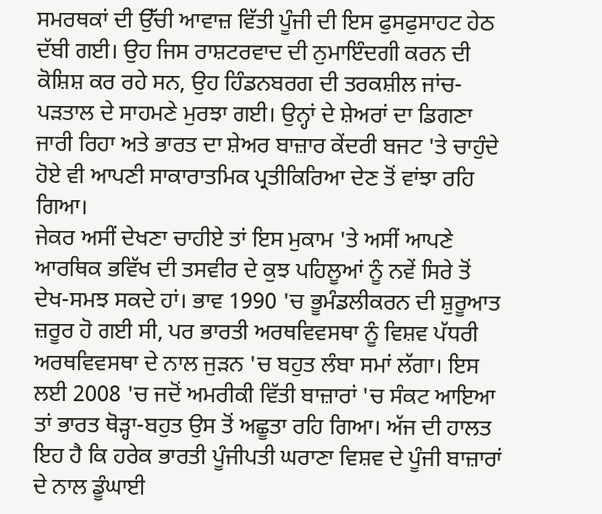ਸਮਰਥਕਾਂ ਦੀ ਉੱਚੀ ਆਵਾਜ਼ ਵਿੱਤੀ ਪੂੰਜੀ ਦੀ ਇਸ ਫੁਸਫੁਸਾਹਟ ਹੇਠ ਦੱਬੀ ਗਈ। ਉਹ ਜਿਸ ਰਾਸ਼ਟਰਵਾਦ ਦੀ ਨੁਮਾਇੰਦਗੀ ਕਰਨ ਦੀ ਕੋਸ਼ਿਸ਼ ਕਰ ਰਹੇ ਸਨ, ਉਹ ਹਿੰਡਨਬਰਗ ਦੀ ਤਰਕਸ਼ੀਲ ਜਾਂਚ-ਪੜਤਾਲ ਦੇ ਸਾਹਮਣੇ ਮੁਰਝਾ ਗਈ। ਉਨ੍ਹਾਂ ਦੇ ਸ਼ੇਅਰਾਂ ਦਾ ਡਿਗਣਾ ਜਾਰੀ ਰਿਹਾ ਅਤੇ ਭਾਰਤ ਦਾ ਸ਼ੇਅਰ ਬਾਜ਼ਾਰ ਕੇਂਦਰੀ ਬਜਟ 'ਤੇ ਚਾਹੁੰਦੇ ਹੋਏ ਵੀ ਆਪਣੀ ਸਾਕਾਰਾਤਮਿਕ ਪ੍ਰਤੀਕਿਰਿਆ ਦੇਣ ਤੋਂ ਵਾਂਝਾ ਰਹਿ ਗਿਆ।
ਜੇਕਰ ਅਸੀਂ ਦੇਖਣਾ ਚਾਹੀਏ ਤਾਂ ਇਸ ਮੁਕਾਮ 'ਤੇ ਅਸੀਂ ਆਪਣੇ ਆਰਥਿਕ ਭਵਿੱਖ ਦੀ ਤਸਵੀਰ ਦੇ ਕੁਝ ਪਹਿਲੂਆਂ ਨੂੰ ਨਵੇਂ ਸਿਰੇ ਤੋਂ ਦੇਖ-ਸਮਝ ਸਕਦੇ ਹਾਂ। ਭਾਵ 1990 'ਚ ਭੂਮੰਡਲੀਕਰਨ ਦੀ ਸ਼ੁਰੂਆਤ ਜ਼ਰੂਰ ਹੋ ਗਈ ਸੀ, ਪਰ ਭਾਰਤੀ ਅਰਥਵਿਵਸਥਾ ਨੂੰ ਵਿਸ਼ਵ ਪੱਧਰੀ ਅਰਥਵਿਵਸਥਾ ਦੇ ਨਾਲ ਜੁੜਨ 'ਚ ਬਹੁਤ ਲੰਬਾ ਸਮਾਂ ਲੱਗਾ। ਇਸ ਲਈ 2008 'ਚ ਜਦੋਂ ਅਮਰੀਕੀ ਵਿੱਤੀ ਬਾਜ਼ਾਰਾਂ 'ਚ ਸੰਕਟ ਆਇਆ ਤਾਂ ਭਾਰਤ ਥੋੜ੍ਹਾ-ਬਹੁਤ ਉਸ ਤੋਂ ਅਛੂਤਾ ਰਹਿ ਗਿਆ। ਅੱਜ ਦੀ ਹਾਲਤ ਇਹ ਹੈ ਕਿ ਹਰੇਕ ਭਾਰਤੀ ਪੂੰਜੀਪਤੀ ਘਰਾਣਾ ਵਿਸ਼ਵ ਦੇ ਪੂੰਜੀ ਬਾਜ਼ਾਰਾਂ ਦੇ ਨਾਲ ਡੂੰਘਾਈ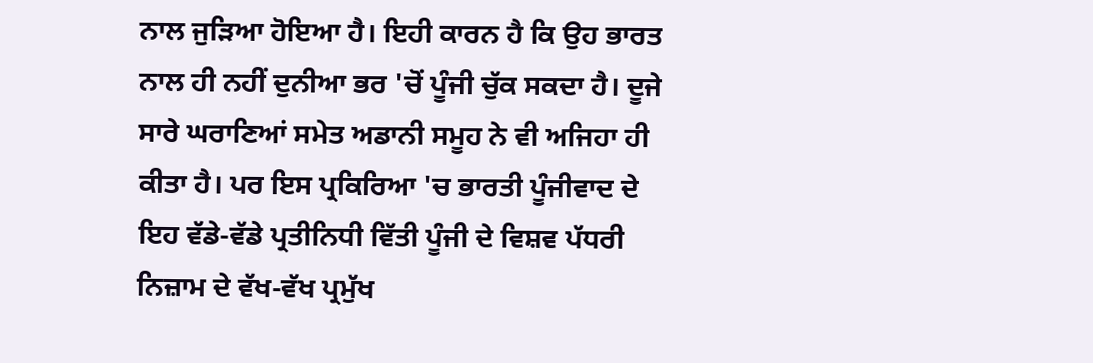ਨਾਲ ਜੁੜਿਆ ਹੋਇਆ ਹੈ। ਇਹੀ ਕਾਰਨ ਹੈ ਕਿ ਉਹ ਭਾਰਤ ਨਾਲ ਹੀ ਨਹੀਂ ਦੁਨੀਆ ਭਰ 'ਚੋਂ ਪੂੰਜੀ ਚੁੱਕ ਸਕਦਾ ਹੈ। ਦੂਜੇ ਸਾਰੇ ਘਰਾਣਿਆਂ ਸਮੇਤ ਅਡਾਨੀ ਸਮੂਹ ਨੇ ਵੀ ਅਜਿਹਾ ਹੀ ਕੀਤਾ ਹੈ। ਪਰ ਇਸ ਪ੍ਰਕਿਰਿਆ 'ਚ ਭਾਰਤੀ ਪੂੰਜੀਵਾਦ ਦੇ ਇਹ ਵੱਡੇ-ਵੱਡੇ ਪ੍ਰਤੀਨਿਧੀ ਵਿੱਤੀ ਪੂੰਜੀ ਦੇ ਵਿਸ਼ਵ ਪੱਧਰੀ ਨਿਜ਼ਾਮ ਦੇ ਵੱਖ-ਵੱਖ ਪ੍ਰਮੁੱਖ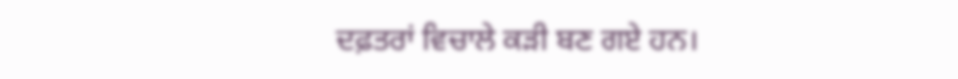ਦਫ਼ਤਰਾਂ ਵਿਚਾਲੇ ਕੜੀ ਬਣ ਗਏ ਹਨ।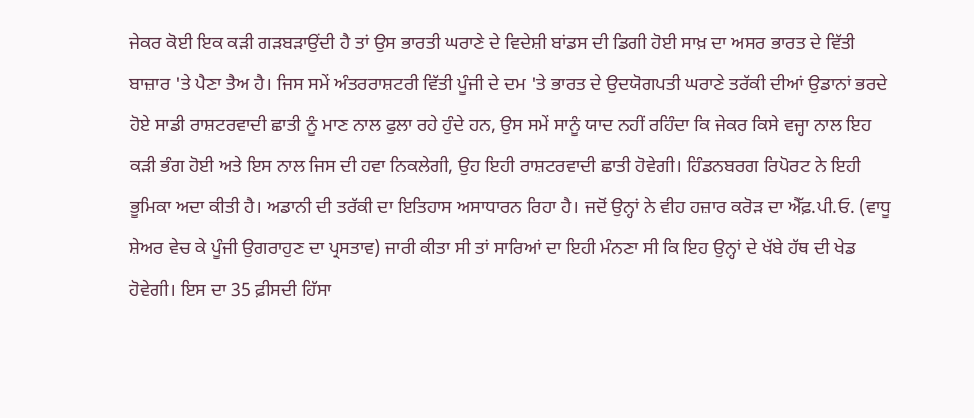ਜੇਕਰ ਕੋਈ ਇਕ ਕੜੀ ਗੜਬੜਾਉਂਦੀ ਹੈ ਤਾਂ ਉਸ ਭਾਰਤੀ ਘਰਾਣੇ ਦੇ ਵਿਦੇਸ਼ੀ ਬਾਂਡਸ ਦੀ ਡਿਗੀ ਹੋਈ ਸਾਖ਼ ਦਾ ਅਸਰ ਭਾਰਤ ਦੇ ਵਿੱਤੀ ਬਾਜ਼ਾਰ 'ਤੇ ਪੈਣਾ ਤੈਅ ਹੈ। ਜਿਸ ਸਮੇਂ ਅੰਤਰਰਾਸ਼ਟਰੀ ਵਿੱਤੀ ਪੂੰਜੀ ਦੇ ਦਮ 'ਤੇ ਭਾਰਤ ਦੇ ਉਦਯੋਗਪਤੀ ਘਰਾਣੇ ਤਰੱਕੀ ਦੀਆਂ ਉਡਾਨਾਂ ਭਰਦੇ ਹੋਏ ਸਾਡੀ ਰਾਸ਼ਟਰਵਾਦੀ ਛਾਤੀ ਨੂੰ ਮਾਣ ਨਾਲ ਫੁਲਾ ਰਹੇ ਹੁੰਦੇ ਹਨ, ਉਸ ਸਮੇਂ ਸਾਨੂੰ ਯਾਦ ਨਹੀਂ ਰਹਿੰਦਾ ਕਿ ਜੇਕਰ ਕਿਸੇ ਵਜ੍ਹਾ ਨਾਲ ਇਹ ਕੜੀ ਭੰਗ ਹੋਈ ਅਤੇ ਇਸ ਨਾਲ ਜਿਸ ਦੀ ਹਵਾ ਨਿਕਲੇਗੀ, ਉਹ ਇਹੀ ਰਾਸ਼ਟਰਵਾਦੀ ਛਾਤੀ ਹੋਵੇਗੀ। ਹਿੰਡਨਬਰਗ ਰਿਪੋਰਟ ਨੇ ਇਹੀ ਭੂਮਿਕਾ ਅਦਾ ਕੀਤੀ ਹੈ। ਅਡਾਨੀ ਦੀ ਤਰੱਕੀ ਦਾ ਇਤਿਹਾਸ ਅਸਾਧਾਰਨ ਰਿਹਾ ਹੈ। ਜਦੋਂ ਉਨ੍ਹਾਂ ਨੇ ਵੀਹ ਹਜ਼ਾਰ ਕਰੋੜ ਦਾ ਐੱਫ਼.ਪੀ.ਓ. (ਵਾਧੂ ਸ਼ੇਅਰ ਵੇਚ ਕੇ ਪੂੰਜੀ ਉਗਰਾਹੁਣ ਦਾ ਪ੍ਰਸਤਾਵ) ਜਾਰੀ ਕੀਤਾ ਸੀ ਤਾਂ ਸਾਰਿਆਂ ਦਾ ਇਹੀ ਮੰਨਣਾ ਸੀ ਕਿ ਇਹ ਉਨ੍ਹਾਂ ਦੇ ਖੱਬੇ ਹੱਥ ਦੀ ਖੇਡ ਹੋਵੇਗੀ। ਇਸ ਦਾ 35 ਫ਼ੀਸਦੀ ਹਿੱਸਾ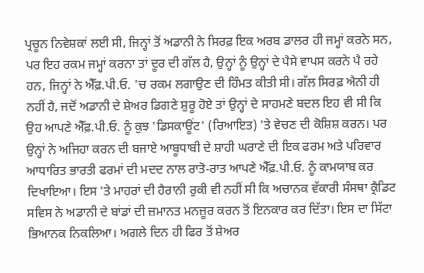ਪ੍ਰਚੂਨ ਨਿਵੇਸ਼ਕਾਂ ਲਈ ਸੀ, ਜਿਨ੍ਹਾਂ ਤੋਂ ਅਡਾਨੀ ਨੇ ਸਿਰਫ਼ ਇਕ ਅਰਬ ਡਾਲਰ ਹੀ ਜਮ੍ਹਾਂ ਕਰਨੇ ਸਨ, ਪਰ ਇਹ ਰਕਮ ਜਮ੍ਹਾਂ ਕਰਨਾ ਤਾਂ ਦੂਰ ਦੀ ਗੱਲ ਹੈ, ਉਨ੍ਹਾਂ ਨੂੰ ਉਨ੍ਹਾਂ ਦੇ ਪੈਸੇ ਵਾਪਸ ਕਰਨੇ ਪੈ ਰਹੇ ਹਨ, ਜਿਨ੍ਹਾਂ ਨੇ ਐੱਫ਼.ਪੀ.ਓ. 'ਚ ਰਕਮ ਲਗਾਉਣ ਦੀ ਹਿੰਮਤ ਕੀਤੀ ਸੀ। ਗੱਲ ਸਿਰਫ਼ ਐਨੀ ਹੀ ਨਹੀਂ ਹੈ, ਜਦੋਂ ਅਡਾਨੀ ਦੇ ਸ਼ੇਅਰ ਡਿਗਣੇ ਸ਼ੁਰੂ ਹੋਏ ਤਾਂ ਉਨ੍ਹਾਂ ਦੇ ਸਾਹਮਣੇ ਬਦਲ ਇਹ ਵੀ ਸੀ ਕਿ ਉਹ ਆਪਣੇ ਐੱਫ਼.ਪੀ.ਓ. ਨੂੰ ਕੁਝ 'ਡਿਸਕਾਊਂਟ' (ਰਿਆਇਤ) 'ਤੇ ਵੇਚਣ ਦੀ ਕੋਸ਼ਿਸ਼ ਕਰਨ। ਪਰ ਉਨ੍ਹਾਂ ਨੇ ਅਜਿਹਾ ਕਰਨ ਦੀ ਬਜਾਏ ਆਬੂਧਾਬੀ ਦੇ ਸ਼ਾਹੀ ਘਰਾਣੇ ਦੀ ਇਕ ਫਰਮ ਅਤੇ ਪਰਿਵਾਰ ਆਧਾਰਿਤ ਭਾਰਤੀ ਫਰਮਾਂ ਦੀ ਮਦਦ ਨਾਲ ਰਾਤੋ-ਰਾਤ ਆਪਣੇ ਐੱਫ਼.ਪੀ.ਓ. ਨੂੰ ਕਾਮਯਾਬ ਕਰ ਦਿਖਾਇਆ। ਇਸ 'ਤੇ ਮਾਹਰਾਂ ਦੀ ਹੈਰਾਨੀ ਰੁਕੀ ਵੀ ਨਹੀਂ ਸੀ ਕਿ ਅਚਾਨਕ ਵੱਕਾਰੀ ਸੰਸਥਾ ਕ੍ਰੈਡਿਟ ਸਵਿਸ ਨੇ ਅਡਾਨੀ ਦੇ ਬਾਂਡਾਂ ਦੀ ਜ਼ਮਾਨਤ ਮਨਜ਼ੂਰ ਕਰਨ ਤੋਂ ਇਨਕਾਰ ਕਰ ਦਿੱਤਾ। ਇਸ ਦਾ ਸਿੱਟਾ ਭਿਆਨਕ ਨਿਕਲਿਆ। ਅਗਲੇ ਦਿਨ ਹੀ ਫਿਰ ਤੋਂ ਸ਼ੇਅਰ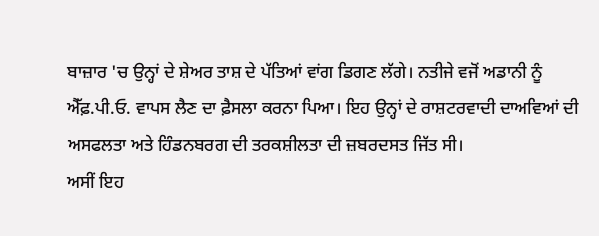ਬਾਜ਼ਾਰ 'ਚ ਉਨ੍ਹਾਂ ਦੇ ਸ਼ੇਅਰ ਤਾਸ਼ ਦੇ ਪੱਤਿਆਂ ਵਾਂਗ ਡਿਗਣ ਲੱਗੇ। ਨਤੀਜੇ ਵਜੋਂ ਅਡਾਨੀ ਨੂੰ ਐੱਫ਼.ਪੀ.ਓ. ਵਾਪਸ ਲੈਣ ਦਾ ਫ਼ੈਸਲਾ ਕਰਨਾ ਪਿਆ। ਇਹ ਉਨ੍ਹਾਂ ਦੇ ਰਾਸ਼ਟਰਵਾਦੀ ਦਾਅਵਿਆਂ ਦੀ ਅਸਫਲਤਾ ਅਤੇ ਹਿੰਡਨਬਰਗ ਦੀ ਤਰਕਸ਼ੀਲਤਾ ਦੀ ਜ਼ਬਰਦਸਤ ਜਿੱਤ ਸੀ।
ਅਸੀਂ ਇਹ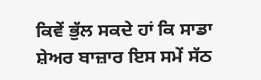ਕਿਵੇਂ ਭੁੱਲ ਸਕਦੇ ਹਾਂ ਕਿ ਸਾਡਾ ਸ਼ੇਅਰ ਬਾਜ਼ਾਰ ਇਸ ਸਮੇਂ ਸੱਠ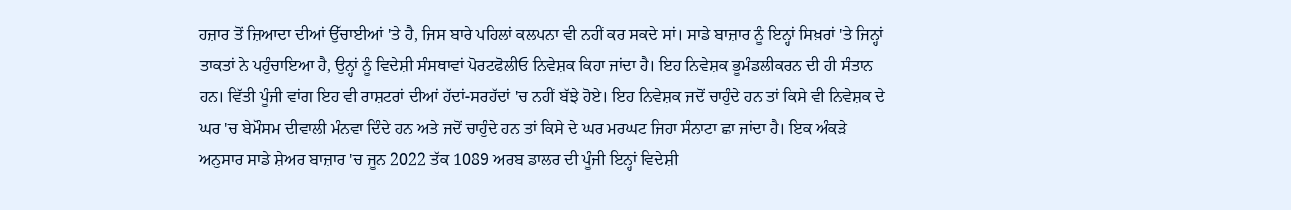ਹਜ਼ਾਰ ਤੋਂ ਜ਼ਿਆਦਾ ਦੀਆਂ ਉੱਚਾਈਆਂ 'ਤੇ ਹੈ, ਜਿਸ ਬਾਰੇ ਪਹਿਲਾਂ ਕਲਪਨਾ ਵੀ ਨਹੀਂ ਕਰ ਸਕਦੇ ਸਾਂ। ਸਾਡੇ ਬਾਜ਼ਾਰ ਨੂੰ ਇਨ੍ਹਾਂ ਸਿਖ਼ਰਾਂ 'ਤੇ ਜਿਨ੍ਹਾਂ ਤਾਕਤਾਂ ਨੇ ਪਹੁੰਚਾਇਆ ਹੈ, ਉਨ੍ਹਾਂ ਨੂੰ ਵਿਦੇਸ਼ੀ ਸੰਸਥਾਵਾਂ ਪੋਰਟਫੋਲੀਓ ਨਿਵੇਸ਼ਕ ਕਿਹਾ ਜਾਂਦਾ ਹੈ। ਇਹ ਨਿਵੇਸ਼ਕ ਭੂਮੰਡਲੀਕਰਨ ਦੀ ਹੀ ਸੰਤਾਨ ਹਨ। ਵਿੱਤੀ ਪੂੰਜੀ ਵਾਂਗ ਇਹ ਵੀ ਰਾਸ਼ਟਰਾਂ ਦੀਆਂ ਹੱਦਾਂ-ਸਰਹੱਦਾਂ 'ਚ ਨਹੀਂ ਬੱਝੇ ਹੋਏ। ਇਹ ਨਿਵੇਸ਼ਕ ਜਦੋਂ ਚਾਹੁੰਦੇ ਹਨ ਤਾਂ ਕਿਸੇ ਵੀ ਨਿਵੇਸ਼ਕ ਦੇ ਘਰ 'ਚ ਬੇਮੌਸਮ ਦੀਵਾਲੀ ਮੰਨਵਾ ਦਿੰਦੇ ਹਨ ਅਤੇ ਜਦੋਂ ਚਾਹੁੰਦੇ ਹਨ ਤਾਂ ਕਿਸੇ ਦੇ ਘਰ ਮਰਘਟ ਜਿਹਾ ਸੰਨਾਟਾ ਛਾ ਜਾਂਦਾ ਹੈ। ਇਕ ਅੰਕੜੇ ਅਨੁਸਾਰ ਸਾਡੇ ਸ਼ੇਅਰ ਬਾਜ਼ਾਰ 'ਚ ਜੂਨ 2022 ਤੱਕ 1089 ਅਰਬ ਡਾਲਰ ਦੀ ਪੂੰਜੀ ਇਨ੍ਹਾਂ ਵਿਦੇਸ਼ੀ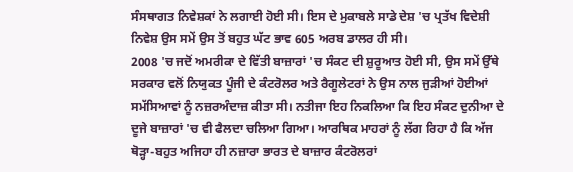ਸੰਸਥਾਗਤ ਨਿਵੇਸ਼ਕਾਂ ਨੇ ਲਗਾਈ ਹੋਈ ਸੀ। ਇਸ ਦੇ ਮੁਕਾਬਲੇ ਸਾਡੇ ਦੇਸ਼ 'ਚ ਪ੍ਰਤੱਖ ਵਿਦੇਸ਼ੀ ਨਿਵੇਸ਼ ਉਸ ਸਮੇਂ ਉਸ ਤੋਂ ਬਹੁਤ ਘੱਟ ਭਾਵ 605 ਅਰਬ ਡਾਲਰ ਹੀ ਸੀ।
2008 'ਚ ਜਦੋਂ ਅਮਰੀਕਾ ਦੇ ਵਿੱਤੀ ਬਾਜ਼ਾਰਾਂ 'ਚ ਸੰਕਟ ਦੀ ਸ਼ੁਰੂਆਤ ਹੋਈ ਸੀ, ਉਸ ਸਮੇਂ ਉੱਥੇ ਸਰਕਾਰ ਵਲੋਂ ਨਿਯੁਕਤ ਪੂੰਜੀ ਦੇ ਕੰਟਰੋਲਰ ਅਤੇ ਰੈਗੂਲੇਟਰਾਂ ਨੇ ਉਸ ਨਾਲ ਜੁੜੀਆਂ ਹੋਈਆਂ ਸਮੱਸਿਆਵਾਂ ਨੂੰ ਨਜ਼ਰਅੰਦਾਜ਼ ਕੀਤਾ ਸੀ। ਨਤੀਜਾ ਇਹ ਨਿਕਲਿਆ ਕਿ ਇਹ ਸੰਕਟ ਦੁਨੀਆ ਦੇ ਦੂਜੇ ਬਾਜ਼ਾਰਾਂ 'ਚ ਵੀ ਫੈਲਦਾ ਚਲਿਆ ਗਿਆ। ਆਰਥਿਕ ਮਾਹਰਾਂ ਨੂੰ ਲੱਗ ਰਿਹਾ ਹੈ ਕਿ ਅੱਜ ਥੋੜ੍ਹਾ-ਬਹੁਤ ਅਜਿਹਾ ਹੀ ਨਜ਼ਾਰਾ ਭਾਰਤ ਦੇ ਬਾਜ਼ਾਰ ਕੰਟਰੋਲਰਾਂ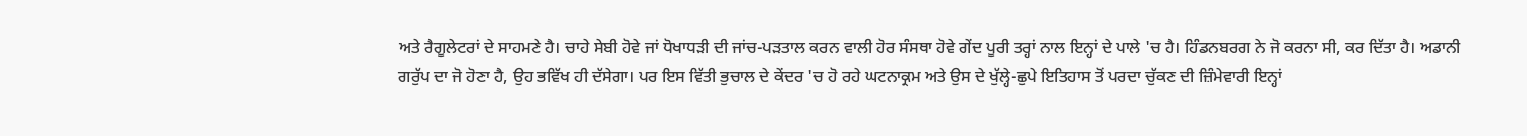ਅਤੇ ਰੈਗੂਲੇਟਰਾਂ ਦੇ ਸਾਹਮਣੇ ਹੈ। ਚਾਹੇ ਸੇਬੀ ਹੋਵੇ ਜਾਂ ਧੋਖਾਧੜੀ ਦੀ ਜਾਂਚ-ਪੜਤਾਲ ਕਰਨ ਵਾਲੀ ਹੋਰ ਸੰਸਥਾ ਹੋਵੇ ਗੇਂਦ ਪੂਰੀ ਤਰ੍ਹਾਂ ਨਾਲ ਇਨ੍ਹਾਂ ਦੇ ਪਾਲੇ 'ਚ ਹੈ। ਹਿੰਡਨਬਰਗ ਨੇ ਜੋ ਕਰਨਾ ਸੀ, ਕਰ ਦਿੱਤਾ ਹੈ। ਅਡਾਨੀ ਗਰੁੱਪ ਦਾ ਜੋ ਹੋਣਾ ਹੈ, ਉਹ ਭਵਿੱਖ ਹੀ ਦੱਸੇਗਾ। ਪਰ ਇਸ ਵਿੱਤੀ ਭੁਚਾਲ ਦੇ ਕੇਂਦਰ 'ਚ ਹੋ ਰਹੇ ਘਟਨਾਕ੍ਰਮ ਅਤੇ ਉਸ ਦੇ ਖੁੱਲ੍ਹੇ-ਛੁਪੇ ਇਤਿਹਾਸ ਤੋਂ ਪਰਦਾ ਚੁੱਕਣ ਦੀ ਜ਼ਿੰਮੇਵਾਰੀ ਇਨ੍ਹਾਂ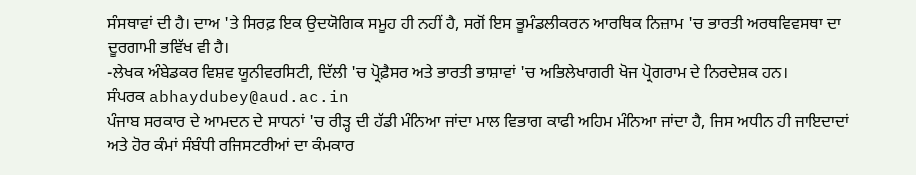ਸੰਸਥਾਵਾਂ ਦੀ ਹੈ। ਦਾਅ 'ਤੇ ਸਿਰਫ਼ ਇਕ ਉਦਯੋਗਿਕ ਸਮੂਹ ਹੀ ਨਹੀਂ ਹੈ, ਸਗੋਂ ਇਸ ਭੂਮੰਡਲੀਕਰਨ ਆਰਥਿਕ ਨਿਜ਼ਾਮ 'ਚ ਭਾਰਤੀ ਅਰਥਵਿਵਸਥਾ ਦਾ ਦੂਰਗਾਮੀ ਭਵਿੱਖ ਵੀ ਹੈ।
-ਲੇਖਕ ਅੰਬੇਡਕਰ ਵਿਸ਼ਵ ਯੂਨੀਵਰਸਿਟੀ, ਦਿੱਲੀ 'ਚ ਪ੍ਰੋਫ਼ੈਸਰ ਅਤੇ ਭਾਰਤੀ ਭਾਸ਼ਾਵਾਂ 'ਚ ਅਭਿਲੇਖਾਗਰੀ ਖੋਜ ਪ੍ਰੋਗਰਾਮ ਦੇ ਨਿਰਦੇਸ਼ਕ ਹਨ।
ਸੰਪਰਕ abhaydubey@aud.ac.in
ਪੰਜਾਬ ਸਰਕਾਰ ਦੇ ਆਮਦਨ ਦੇ ਸਾਧਨਾਂ 'ਚ ਰੀੜ੍ਹ ਦੀ ਹੱਡੀ ਮੰਨਿਆ ਜਾਂਦਾ ਮਾਲ ਵਿਭਾਗ ਕਾਫੀ ਅਹਿਮ ਮੰਨਿਆ ਜਾਂਦਾ ਹੈ, ਜਿਸ ਅਧੀਨ ਹੀ ਜਾਇਦਾਦਾਂ ਅਤੇ ਹੋਰ ਕੰਮਾਂ ਸੰਬੰਧੀ ਰਜਿਸਟਰੀਆਂ ਦਾ ਕੰਮਕਾਰ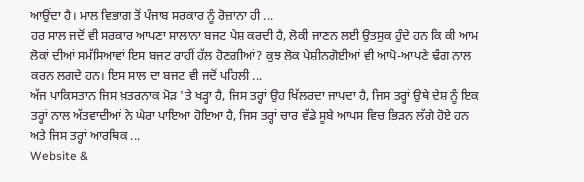ਆਉਂਦਾ ਹੈ। ਮਾਲ ਵਿਭਾਗ ਤੋਂ ਪੰਜਾਬ ਸਰਕਾਰ ਨੂੰ ਰੋਜ਼ਾਨਾ ਹੀ ...
ਹਰ ਸਾਲ ਜਦੋਂ ਵੀ ਸਰਕਾਰ ਆਪਣਾ ਸਾਲਾਨਾ ਬਜਟ ਪੇਸ਼ ਕਰਦੀ ਹੈ, ਲੋਕੀ ਜਾਣਨ ਲਈ ਉਤਸੁਕ ਹੁੰਦੇ ਹਨ ਕਿ ਕੀ ਆਮ ਲੋਕਾਂ ਦੀਆਂ ਸਮੱਸਿਆਵਾਂ ਇਸ ਬਜਟ ਰਾਹੀਂ ਹੱਲ ਹੋਣਗੀਆਂ? ਕੁਝ ਲੋਕ ਪੇਸ਼ੀਨਗੋਈਆਂ ਵੀ ਆਪੋ-ਆਪਣੇ ਢੰਗ ਨਾਲ ਕਰਨ ਲਗਦੇ ਹਨ। ਇਸ ਸਾਲ ਦਾ ਬਜਟ ਵੀ ਜਦੋਂ ਪਹਿਲੀ ...
ਅੱਜ ਪਾਕਿਸਤਾਨ ਜਿਸ ਖ਼ਤਰਨਾਕ ਮੋੜ 'ਤੇ ਖੜ੍ਹਾ ਹੈ, ਜਿਸ ਤਰ੍ਹਾਂ ਉਹ ਖਿੱਲਰਦਾ ਜਾਪਦਾ ਹੈ, ਜਿਸ ਤਰ੍ਹਾਂ ਉਥੇ ਦੇਸ਼ ਨੂੰ ਇਕ ਤਰ੍ਹਾਂ ਨਾਲ ਅੱਤਵਾਦੀਆਂ ਨੇ ਘੇਰਾ ਪਾਇਆ ਹੋਇਆ ਹੈ, ਜਿਸ ਤਰ੍ਹਾਂ ਚਾਰ ਵੱਡੇ ਸੂਬੇ ਆਪਸ ਵਿਚ ਭਿੜਨ ਲੱਗੇ ਹੋਏ ਹਨ ਅਤੇ ਜਿਸ ਤਰ੍ਹਾਂ ਆਰਥਿਕ ...
Website &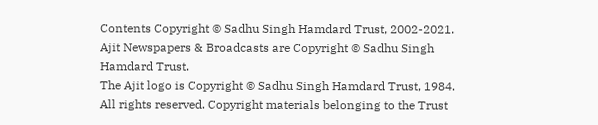Contents Copyright © Sadhu Singh Hamdard Trust, 2002-2021.
Ajit Newspapers & Broadcasts are Copyright © Sadhu Singh Hamdard Trust.
The Ajit logo is Copyright © Sadhu Singh Hamdard Trust, 1984.
All rights reserved. Copyright materials belonging to the Trust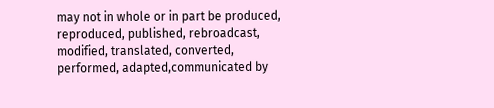may not in whole or in part be produced, reproduced, published, rebroadcast, modified, translated, converted, performed, adapted,communicated by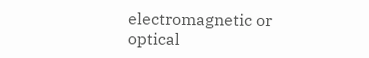electromagnetic or optical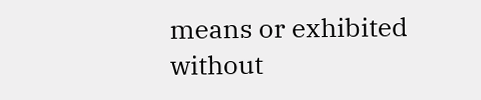means or exhibited without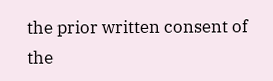the prior written consent of the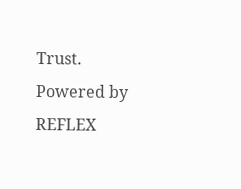Trust.
Powered by REFLEX